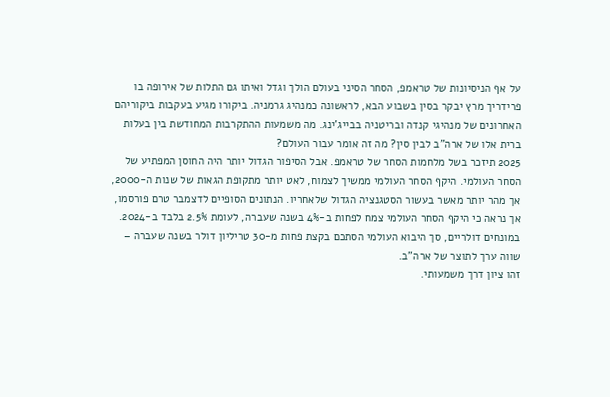על אף הניסיונות של טראמפ, הסחר הסיני בעולם הולך וגדל ואיתו גם התלות של אירופה בו
פרידריך מרץ יבקר בסין בשבוע הבא, לראשונה כמנהיג גרמניה. ביקורו מגיע בעקבות ביקוריהם האחרונים של מנהיגי קנדה ובריטניה בבייג'ינג. מה משמעות ההתקרבות המחודשת בין בעלות ברית אלו של ארה"ב לבין סין? מה זה אומר עבור העולם?
2025 תיזכר בשל מלחמות הסחר של טראמפ. אבל הסיפור הגדול יותר היה החוסן המפתיע של הסחר העולמי. היקף הסחר העולמי ממשיך לצמוח, לאט יותר מתקופת הגאות של שנות ה-2000, אך מהר יותר מאשר בעשור הסטגנציה הגדול שלאחריו. הנתונים הסופיים לדצמבר טרם פורסמו, אך נראה כי היקף הסחר העולמי צמח לפחות ב-4% בשנה שעברה, לעומת 2.5% בלבד ב-2024. במונחים דולריים, סך היבוא העולמי הסתכם בקצת פחות מ-30 טריליון דולר בשנה שעברה – שווה ערך לתוצר של ארה"ב.
זהו ציון דרך משמעותי.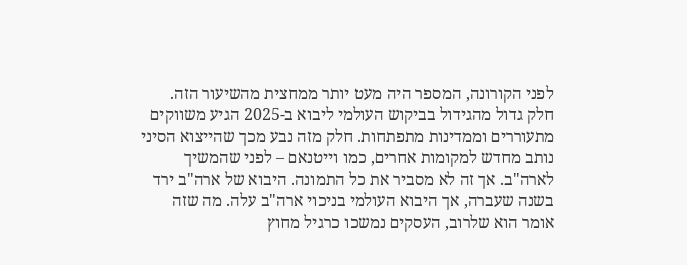לפני הקורונה, המספר היה מעט יותר ממחצית מהשיעור הזה. חלק גדול מהגידול בביקוש העולמי ליבוא ב-2025 הגיע משווקים מתעוררים וממדינות מתפתחות. חלק מזה נבע מכך שהייצוא הסיני נותב מחדש למקומות אחרים, כמו וייטנאם – לפני שהמשיך לארה"ב. אך זה לא מסביר את כל התמונה. היבוא של ארה"ב ירד בשנה שעברה, אך היבוא העולמי בניכוי ארה"ב עלה. מה שזה אומר הוא שלרוב, העסקים נמשכו כרגיל מחוץ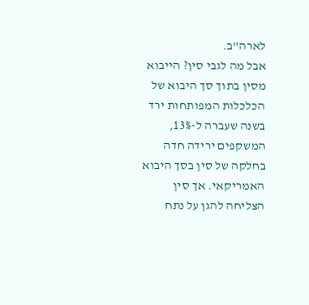לארה"ב.
אבל מה לגבי סין? הייבוא מסין בתוך סך היבוא של הכלכלות המפותחות ירד בשנה שעברה ל-13%, המשקפים ירידה חדה בחלקה של סין בסך היבוא האמריקאי. אך סין הצליחה להגן על נתח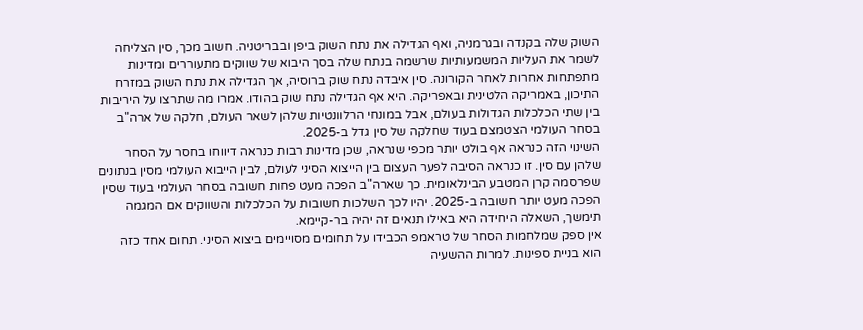השוק שלה בקנדה ובגרמניה, ואף הגדילה את נתח השוק ביפן ובבריטניה. חשוב מכך, סין הצליחה לשמר את העליות המשמעותיות שרשמה בנתח שלה בסך היבוא של שווקים מתעוררים ומדינות מתפתחות אחרות לאחר הקורונה. סין איבדה נתח שוק ברוסיה, אך הגדילה את נתח השוק במזרח התיכון, באמריקה הלטינית ובאפריקה. היא אף הגדילה נתח שוק בהודו. אמרו מה שתרצו על היריבות בין שתי הכלכלות הגדולות בעולם, אבל במונחי הרלוונטיות שלהן לשאר העולם, חלקה של ארה"ב בסחר העולמי הצטמצם בעוד שחלקה של סין גדל ב-2025.
השינוי הזה כנראה אף בולט יותר מכפי שנראה, שכן מדינות רבות כנראה דיווחו בחסר על הסחר שלהן עם סין. זו כנראה הסיבה לפער העצום בין הייצוא הסיני לעולם, לבין הייבוא העולמי מסין בנתונים שפרסמה קרן המטבע הבינלאומית. כך שארה"ב הפכה מעט פחות חשובה בסחר העולמי בעוד שסין הפכה מעט יותר חשובה ב-2025. יהיו לכך השלכות חשובות על הכלכלות והשווקים אם המגמה תימשך, השאלה היחידה היא באילו תנאים זה יהיה בר-קיימא.
אין ספק שמלחמות הסחר של טראמפ הכבידו על תחומים מסויימים ביצוא הסיני. תחום אחד כזה הוא בניית ספינות. למרות ההשעיה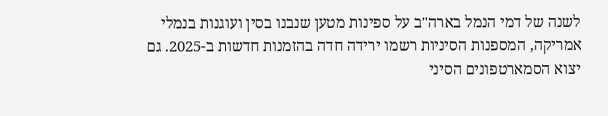לשנה של דמי הנמל בארה"ב על ספינות מטען שנבנו בסין ועוגנות בנמלי אמריקה, המספנות הסיניות רשמו ירידה חדה בהזמנות חדשות ב-2025. גם יצוא הסמארטפונים הסיני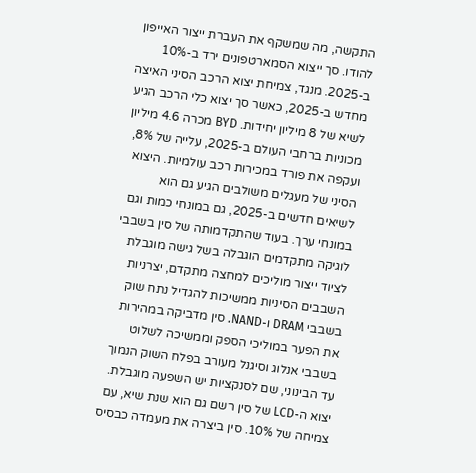התקשה, מה שמשקף את העברת ייצור האייפון להודו. סך ייצוא הסמארטפונים ירד ב-10% ב-2025. מנגד, צמיחת יצוא הרכב הסיני האיצה מחדש ב-2025, כאשר סך יצוא כלי הרכב הגיע לשיא של 8 מיליון יחידות. BYD מכרה 4.6 מיליון מכוניות ברחבי העולם ב-2025, עלייה של 8%, ועקפה את פורד במכירות רכב עולמיות. היצוא הסיני של מעגלים משולבים הגיע גם הוא
לשיאים חדשים ב-2025, גם במונחי כמות וגם במונחי ערך. בעוד שהתקדמותה של סין בשבבי לוגיקה מתקדמים הוגבלה בשל גישה מוגבלת לציוד ייצור מוליכים למחצה מתקדם, יצרניות השבבים הסיניות ממשיכות להגדיל נתח שוק בשבבי DRAM ו-NAND. סין מדביקה במהירות את הפער במוליכי הספק וממשיכה לשלוט בשבבי אנלוג וסיגנל מעורב בפלח השוק הנמוך עד הבינוני, שם לסנקציות יש השפעה מוגבלת. יצוא ה-LCD של סין רשם גם הוא שנת שיא, עם צמיחה של 10%. סין ביצרה את מעמדה כבסיס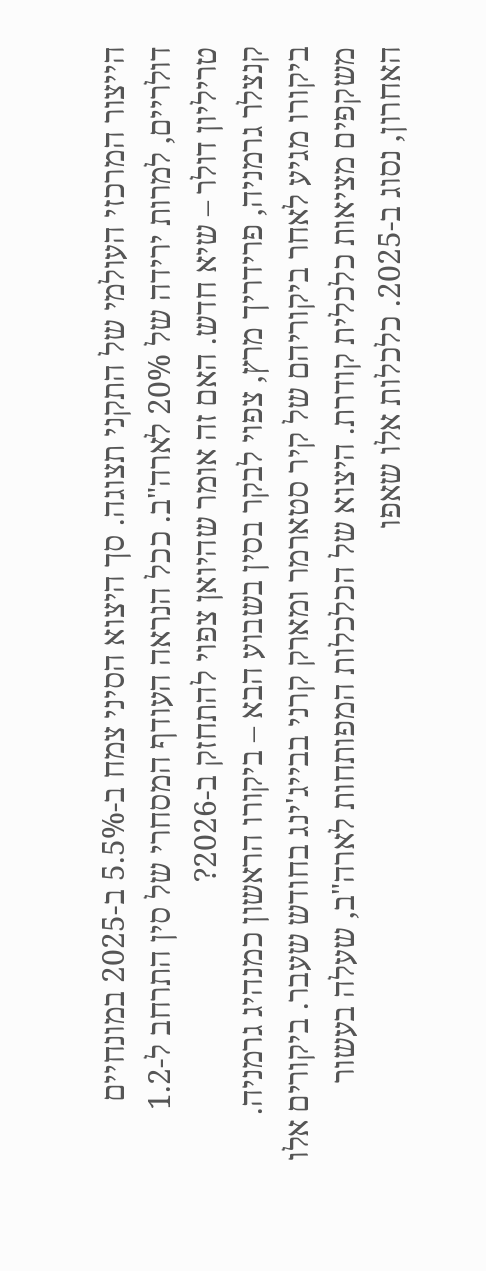הייצור המרכזי העולמי של התקני תצוגה. סך היצוא הסיני צמח ב-5.5% ב-2025 במונחיים דולריים, למרות ירידה של 20% לארה"ב. ככל הנראה העודף המסחרי של סין התרחב ל-1.2 טריליון דולר – שיא חדש. האם זה אומר שהיואן צפוי להתחזק ב-2026?
קנצלר גרמניה, פרידריך מרץ, צפוי לבקר בסין בשבוע הבא – ביקורו הראשון כמנהיג גרמניה. ביקורו מגיע לאחר ביקוריהם של קיר סטארמר ומארק קרני בבייג'ינג בחודש שעבר. ביקורים אלו משקפים מציאות כלכלית קודרת. היצוא של הכלכלות המפותחות לארה"ב, שעלה בעשור האחרון, נסוג ב-2025. כלכלות אלו שאפו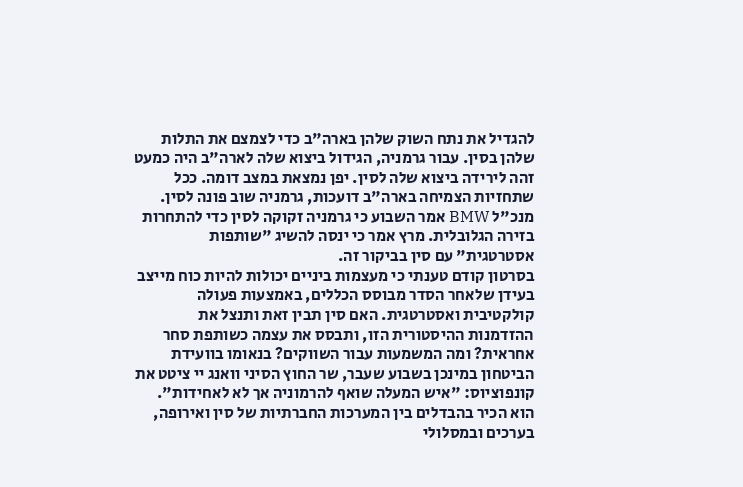להגדיל את נתח השוק שלהן בארה"ב כדי לצמצם את התלות שלהן בסין. עבור גרמניה, הגידול ביצוא שלה לארה"ב היה כמעט זהה לירידה ביצוא שלה לסין. יפן נמצאת במצב דומה. ככל שתחזיות הצמיחה בארה"ב דועכות, גרמניה שוב פונה לסין. מנכ"ל BMW אמר השבוע כי גרמניה זקוקה לסין כדי להתחרות בזירה הגלובלית. מרץ אמר כי ינסה להשיג "שותפות אסטרטגית" עם סין בביקור זה.
בסרטון קודם טענתי כי מעצמות ביניים יכולות להיות כוח מייצב בעידן שלאחר הסדר מבוסס הכללים, באמצעות פעולה קולקטיבית ואסטרטגית. האם סין תבין זאת ותנצל את ההזדמנות ההיסטורית הזו, ותבסס את עצמה כשותפת סחר אחראית? ומה המשמעות עבור השווקים? בנאומו בוועידת הביטחון במינכן בשבוע שעבר, שר החוץ הסיני וואנג יי ציטט את קונפוציוס: "איש המעלה שואף להרמוניה אך לא לאחידות". הוא הכיר בהבדלים בין המערכות החברתיות של סין ואירופה, בערכים ובמסלולי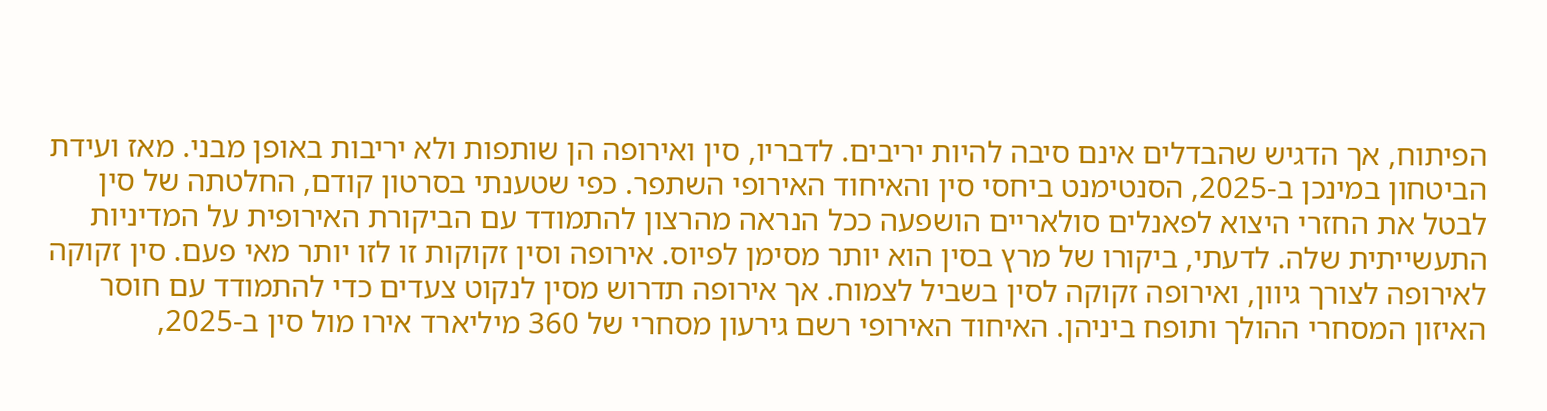הפיתוח, אך הדגיש שהבדלים אינם סיבה להיות יריבים. לדבריו, סין ואירופה הן שותפות ולא יריבות באופן מבני. מאז ועידת הביטחון במינכן ב-2025, הסנטימנט ביחסי סין והאיחוד האירופי השתפר. כפי שטענתי בסרטון קודם, החלטתה של סין לבטל את החזרי היצוא לפאנלים סולאריים הושפעה ככל הנראה מהרצון להתמודד עם הביקורת האירופית על המדיניות התעשייתית שלה. לדעתי, ביקורו של מרץ בסין הוא יותר מסימן לפיוס. אירופה וסין זקוקות זו לזו יותר מאי פעם. סין זקוקה לאירופה לצורך גיוון, ואירופה זקוקה לסין בשביל לצמוח. אך אירופה תדרוש מסין לנקוט צעדים כדי להתמודד עם חוסר האיזון המסחרי ההולך ותופח ביניהן. האיחוד האירופי רשם גירעון מסחרי של 360 מיליארד אירו מול סין ב-2025,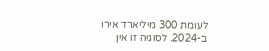לעומת 300 מיליארד אירו ב-2024. לסוגיה זו אין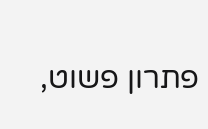פתרון פשוט,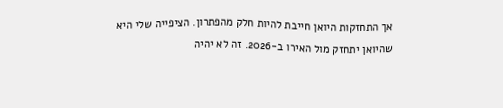אך התחזקות היואן חייבת להיות חלק מהפתרון. הציפייה שלי היא שהיואן יתחזק מול האירו ב-2026. זה לא יהיה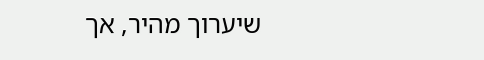שיערוך מהיר, אך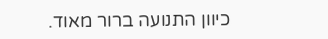כיוון התנועה ברור מאוד.